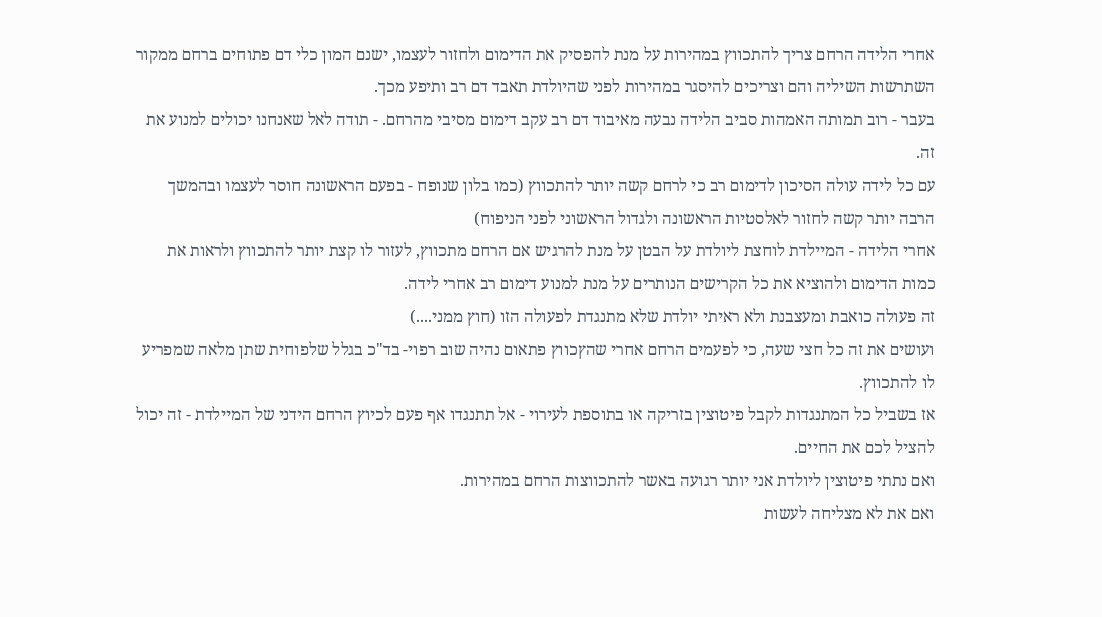אחרי הלידה הרחם צריך להתכווץ במהירות על מנת להפסיק את הדימום ולחזור לעצמו, ישנם המון כלי דם פתוחים ברחם ממקור השתרשות השיליה והם וצריכים להיסגר במהירות לפני שהיולדת תאבד דם רב ותיפע מכך.
בעבר - רוב תמותה האמהות סביב הלידה נבעה מאיבוד דם רב עקב דימום מסיבי מהרחם. - תודה לאל שאנחנו יכולים למנוע את זה.
עם כל לידה עולה הסיכון לדימום רב כי לרחם קשה יותר להתכווץ (כמו בלון שנופח - בפעם הראשונה חוסר לעצמו ובהמשך הרבה יותר קשה לחזור לאלסטיות הראשונה ולגדול הראשוני לפני הניפוח)
אחרי הלידה - המיילדת לוחצת ליולדת על הבטן על מנת להרגיש אם הרחם מתכווץ, לעזור לו קצת יותר להתכווץ ולראות את כמות הדימום ולהוציא את כל הקרישים הנותרים על מנת למנוע דימום רב אחרי לידה.
זה פעולה כואבת ומעצבנת ולא ראיתי יולדת שלא מתנגדת לפעולה הזו (חוץ ממני....)
ועושים את זה כל חצי שעה, כי לפעמים הרחם אחרי שהץכווץ פתאום נהיה שוב רפוי- בד"כ בגלל שלפוחית שתן מלאה שמפריע לו להתכווץ.
אז בשביל כל המתנגדות לקבל פיטוצין בזריקה או בתוספת לעירוי - אל תתנגדו אף פעם לכיוץ הרחם הידני של המיילדת - זה יכול להציל לכם את החיים.
ואם נתתי פיטוצין ליולדת אני יותר רגועה באשר להתכווצות הרחם במהירות.
ואם את לא מצליחה לעשות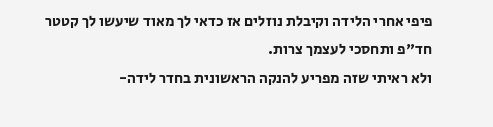פיפי אחרי הלידה וקיבלת נוזלים אז כדאי לך מאוד שיעשו לך קטטר חד"פ ותחסכי לעצמך צרות.
ולא ראיתי שזה מפריע להנקה הראשונית בחדר לידה-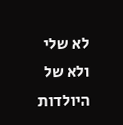לא שלי ולא של היולדות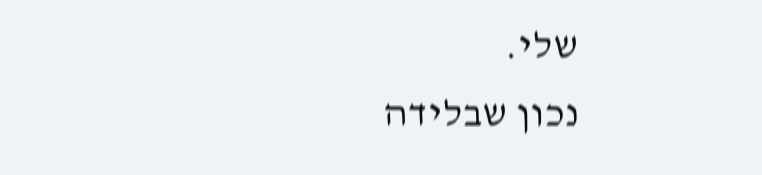שלי.
נכון שבלידה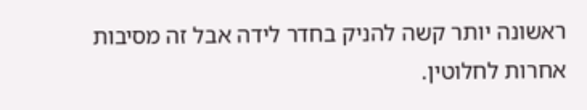ראשונה יותר קשה להניק בחדר לידה אבל זה מסיבות אחרות לחלוטין.